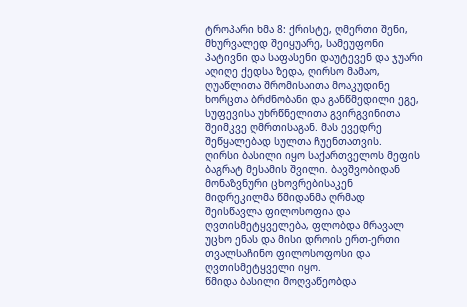ტროპარი ხმა 8: ქრისტე, ღმერთი შენი, მხურვალედ შეიყუარე, სამეუფონი პატივნი და საფასენი დაუტევენ და ჯუარი აღიღე ქედსა ზედა, ღირსო მამაო, ღუაწლითა შრომისაითა მოაკუდინე ხორცთა ბრძნობანი და განწმედილი ეგე, სუფევისა უხრწნელითა გვირგვინითა შეიმკვე ღმრთისაგან. მას ევედრე შეწყალებად სულთა ჩუენთათვის.
ღირსი ბასილი იყო საქართველოს მეფის ბაგრატ მესამის შვილი. ბავშვობიდან მონაზვნური ცხოვრებისაკენ მიდრეკილმა წმიდანმა ღრმად შეისწავლა ფილოსოფია და ღვთისმეტყველება, ფლობდა მრავალ უცხო ენას და მისი დროის ერთ-ერთი თვალსაჩინო ფილოსოფოსი და ღვთისმეტყველი იყო.
წმიდა ბასილი მოღვაწეობდა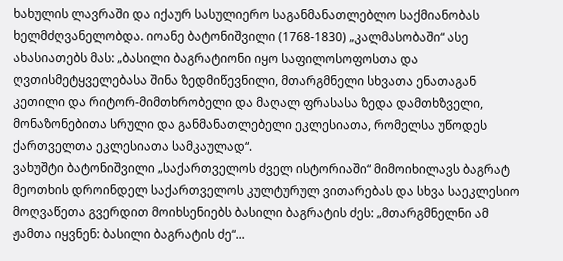ხახულის ლავრაში და იქაურ სასულიერო საგანმანათლებლო საქმიანობას ხელმძღვანელობდა. იოანე ბატონიშვილი (1768-1830) „კალმასობაში“ ასე ახასიათებს მას: „ბასილი ბაგრატიონი იყო საფილოსოფოსთა და ღვთისმეტყველებასა შინა ზედმიწევნილი, მთარგმნელი სხვათა ენათაგან კეთილი და რიტორ-მიმთხრობელი და მაღალ ფრასასა ზედა დამთხზველი, მონაზონებითა სრული და განმანათლებელი ეკლესიათა, რომელსა უწოდეს ქართველთა ეკლესიათა სამკაულად“.
ვახუშტი ბატონიშვილი „საქართველოს ძველ ისტორიაში“ მიმოიხილავს ბაგრატ მეოთხის დროინდელ საქართველოს კულტურულ ვითარებას და სხვა საეკლესიო მოღვაწეთა გვერდით მოიხსენიებს ბასილი ბაგრატის ძეს: „მთარგმნელნი ამ ჟამთა იყვნენ: ბასილი ბაგრატის ძე“...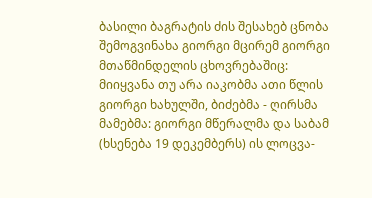ბასილი ბაგრატის ძის შესახებ ცნობა შემოგვინახა გიორგი მცირემ გიორგი მთაწმინდელის ცხოვრებაშიც: მიიყვანა თუ არა იაკობმა ათი წლის გიორგი ხახულში, ბიძებმა - ღირსმა მამებმა: გიორგი მწერალმა და საბამ (ხსენება 19 დეკემბერს) ის ლოცვა-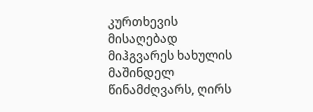კურთხევის მისაღებად მიჰგვარეს ხახულის მაშინდელ წინამძღვარს, ღირს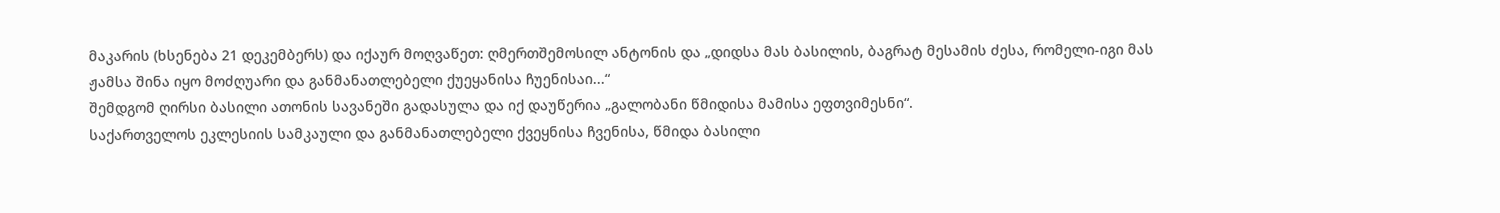მაკარის (ხსენება 21 დეკემბერს) და იქაურ მოღვაწეთ: ღმერთშემოსილ ანტონის და „დიდსა მას ბასილის, ბაგრატ მესამის ძესა, რომელი-იგი მას ჟამსა შინა იყო მოძღუარი და განმანათლებელი ქუეყანისა ჩუენისაი...“
შემდგომ ღირსი ბასილი ათონის სავანეში გადასულა და იქ დაუწერია „გალობანი წმიდისა მამისა ეფთვიმესნი“.
საქართველოს ეკლესიის სამკაული და განმანათლებელი ქვეყნისა ჩვენისა, წმიდა ბასილი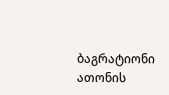ბაგრატიონი ათონის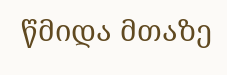წმიდა მთაზე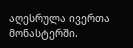აღესრულა ივერთა მონასტერში.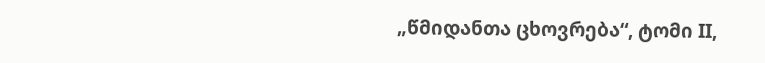„წმიდანთა ცხოვრება“, ტომი II,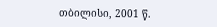თბილისი, 2001 წ.